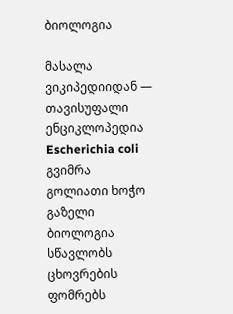ბიოლოგია

მასალა ვიკიპედიიდან — თავისუფალი ენციკლოპედია
Escherichia coli გვიმრა
გოლიათი ხოჭო გაზელი
ბიოლოგია სწავლობს ცხოვრების ფომრებს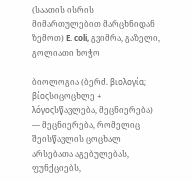(საათის ისრის მიმართულებით მარცხნიდან ზემოთ) E. coli, გვიმრა, გაზელი, გოლიათი ხოჭო

ბიოლოგია (ბერძ. βιολογία; βίοςსიცოცხლე + λόγοςსწავლება, მეცნიერება) — მეცნიერება, რომელიც შეისწავლის ცოცხალ არსებათა აგებულებას, ფუნქციებს,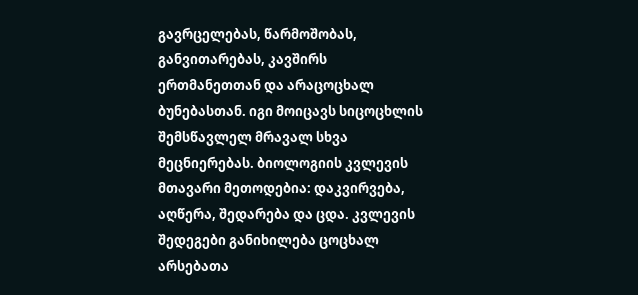გავრცელებას, წარმოშობას, განვითარებას, კავშირს ერთმანეთთან და არაცოცხალ ბუნებასთან. იგი მოიცავს სიცოცხლის შემსწავლელ მრავალ სხვა მეცნიერებას. ბიოლოგიის კვლევის მთავარი მეთოდებია: დაკვირვება, აღწერა, შედარება და ცდა. კვლევის შედეგები განიხილება ცოცხალ არსებათა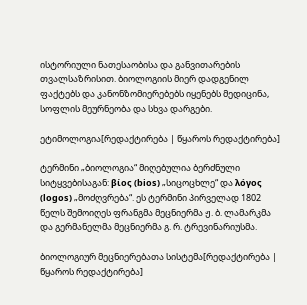ისტორიული ნათესაობისა და განვითარების თვალსაზრისით. ბიოლოგიის მიერ დადგენილ ფაქტებს და კანონზომიერებებს იყენებს მედიცინა, სოფლის მეურნეობა და სხვა დარგები.

ეტიმოლოგია[რედაქტირება | წყაროს რედაქტირება]

ტერმინი „ბიოლოგია“ მიღებულია ბერძნული სიტყვებისაგან: βίος (bios) „სიცოცხლე“ და λόγος (logos) „მოძღვრება“. ეს ტერმინი პირველად 1802 წელს შემოიღეს ფრანგმა მეცნიერმა ჟ. ბ. ლამარკმა და გერმანელმა მეცნიერმა გ. რ. ტრევინარიუსმა.

ბიოლოგიურ მეცნიერებათა სისტემა[რედაქტირება | წყაროს რედაქტირება]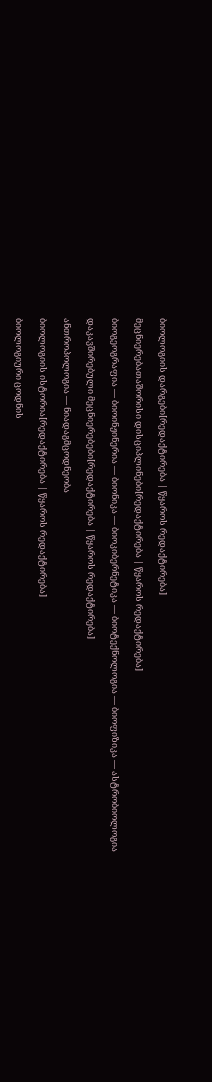ბიოლოგიის დარგები[რედაქტირება | წყაროს რედაქტირება]

მეცნიერებათაშორისი დისციპლინები[რედაქტირება | წყაროს რედაქტირება]

ბიოგეოგრაფია — ბიოინჟინერია — ბიონიკა — ბიოკიბერნეტიკა — ბიოტექნოლოგია — ბიოფიზიკა — ასტრობიოლოგია

დაკავშირებული მეცნიერებები[რედაქტირება | წყაროს რედაქტირება]

ანთროპოლოგია — ნიადაგმცოდნეობა

ბიოლოგიის ისტორია[რედაქტირება | წყაროს რედაქტირება]

ბიოლოგიური ცოდნის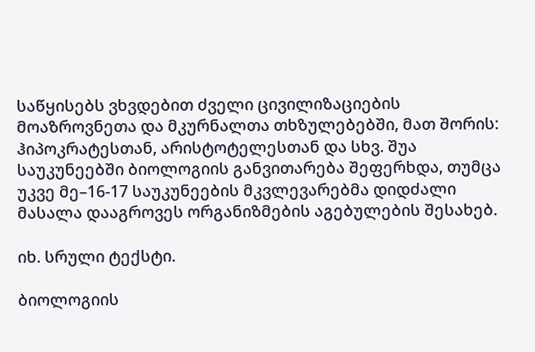საწყისებს ვხვდებით ძველი ცივილიზაციების მოაზროვნეთა და მკურნალთა თხზულებებში, მათ შორის: ჰიპოკრატესთან, არისტოტელესთან და სხვ. შუა საუკუნეებში ბიოლოგიის განვითარება შეფერხდა, თუმცა უკვე მე–16-17 საუკუნეების მკვლევარებმა დიდძალი მასალა დააგროვეს ორგანიზმების აგებულების შესახებ.

იხ. სრული ტექსტი.

ბიოლოგიის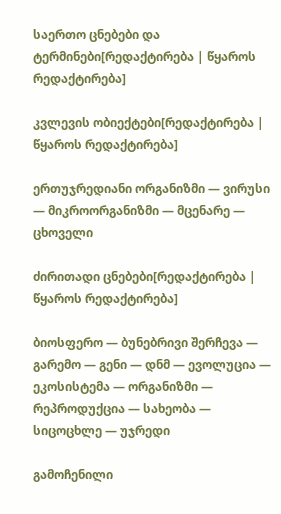საერთო ცნებები და ტერმინები[რედაქტირება | წყაროს რედაქტირება]

კვლევის ობიექტები[რედაქტირება | წყაროს რედაქტირება]

ერთუჯრედიანი ორგანიზმი — ვირუსი — მიკროორგანიზმი — მცენარე — ცხოველი

ძირითადი ცნებები[რედაქტირება | წყაროს რედაქტირება]

ბიოსფერო — ბუნებრივი შერჩევა — გარემო — გენი — დნმ — ევოლუცია — ეკოსისტემა — ორგანიზმი — რეპროდუქცია — სახეობა — სიცოცხლე — უჯრედი

გამოჩენილი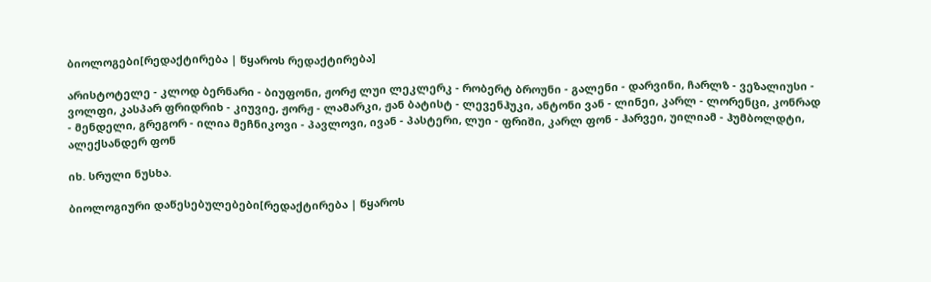ბიოლოგები[რედაქტირება | წყაროს რედაქტირება]

არისტოტელე - კლოდ ბერნარი - ბიუფონი, ჟორჟ ლუი ლეკლერკ - რობერტ ბროუნი - გალენი - დარვინი, ჩარლზ - ვეზალიუსი - ვოლფი, კასპარ ფრიდრიხ - კიუვიე, ჟორჟ - ლამარკი, ჟან ბატისტ - ლევენჰუკი, ანტონი ვან - ლინეი, კარლ - ლორენცი, კონრად - მენდელი, გრეგორ - ილია მეჩნიკოვი - პავლოვი, ივან - პასტერი, ლუი - ფრიში, კარლ ფონ - ჰარვეი, უილიამ - ჰუმბოლდტი, ალექსანდერ ფონ

იხ. სრული ნუსხა.

ბიოლოგიური დაწესებულებები[რედაქტირება | წყაროს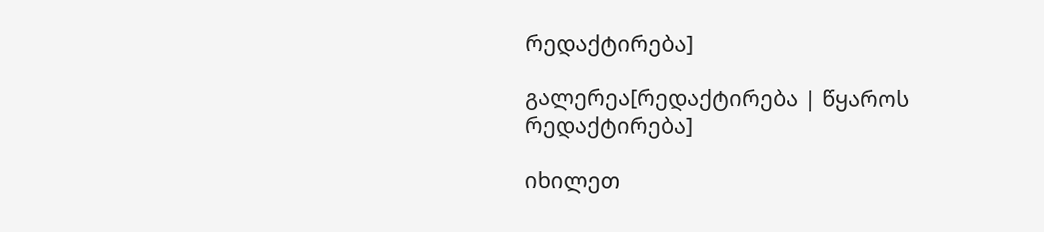რედაქტირება]

გალერეა[რედაქტირება | წყაროს რედაქტირება]

იხილეთ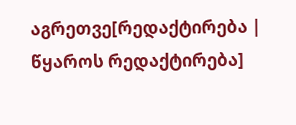აგრეთვე[რედაქტირება | წყაროს რედაქტირება]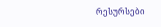რესურსები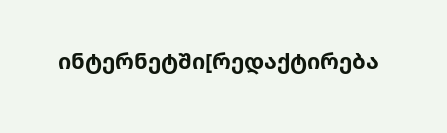ინტერნეტში[რედაქტირება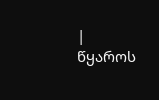| წყაროს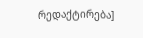რედაქტირება]